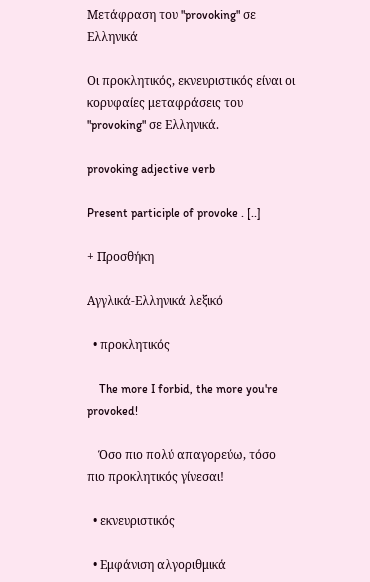Μετάφραση του "provoking" σε Ελληνικά

Οι προκλητικός, εκνευριστικός είναι οι κορυφαίες μεταφράσεις του "provoking" σε Ελληνικά.

provoking adjective verb

Present participle of provoke . [..]

+ Προσθήκη

Αγγλικά-Ελληνικά λεξικό

  • προκλητικός

    The more I forbid, the more you're provoked!

    Όσο πιο πολύ απαγορεύω, τόσο πιο προκλητικός γίνεσαι!

  • εκνευριστικός

  • Εμφάνιση αλγοριθμικά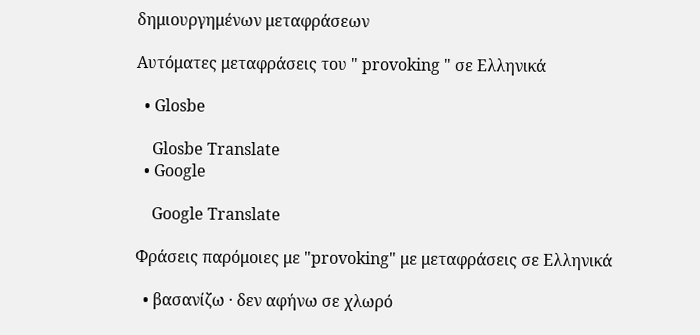δημιουργημένων μεταφράσεων

Αυτόματες μεταφράσεις του " provoking " σε Ελληνικά

  • Glosbe

    Glosbe Translate
  • Google

    Google Translate

Φράσεις παρόμοιες με "provoking" με μεταφράσεις σε Ελληνικά

  • βασανίζω · δεν αφήνω σε χλωρό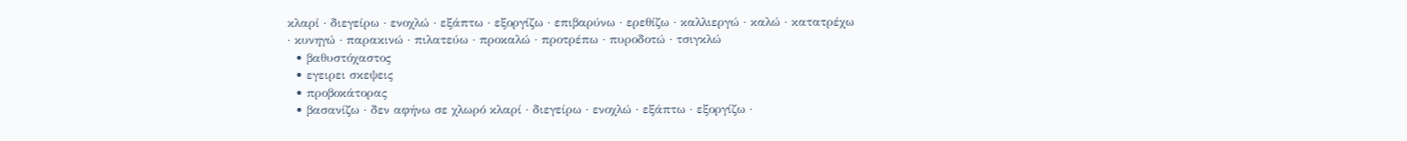κλαρί · διεγείρω · ενοχλώ · εξάπτω · εξοργίζω · επιβαρύνω · ερεθίζω · καλλιεργώ · καλώ · κατατρέχω · κυνηγώ · παρακινώ · πιλατεύω · προκαλώ · προτρέπω · πυροδοτώ · τσιγκλώ
  • βαθυστόχαστος
  • εγειρει σκεψεις
  • προβοκάτορας
  • βασανίζω · δεν αφήνω σε χλωρό κλαρί · διεγείρω · ενοχλώ · εξάπτω · εξοργίζω ·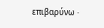επιβαρύνω ·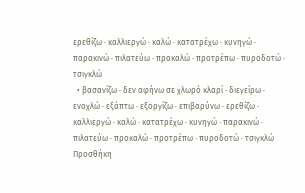ερεθίζω · καλλιεργώ · καλώ · κατατρέχω · κυνηγώ · παρακινώ · πιλατεύω · προκαλώ · προτρέπω · πυροδοτώ · τσιγκλώ
  • βασανίζω · δεν αφήνω σε χλωρό κλαρί · διεγείρω · ενοχλώ · εξάπτω · εξοργίζω · επιβαρύνω · ερεθίζω · καλλιεργώ · καλώ · κατατρέχω · κυνηγώ · παρακινώ · πιλατεύω · προκαλώ · προτρέπω · πυροδοτώ · τσιγκλώ
Προσθήκη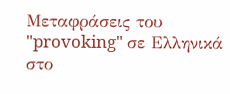Μεταφράσεις του "provoking" σε Ελληνικά στο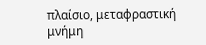πλαίσιο, μεταφραστική μνήμη